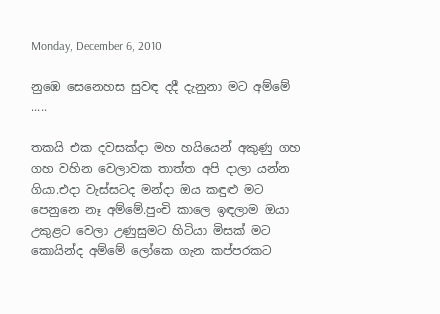Monday, December 6, 2010

නු‍ඹෙ සෙනෙහස සුවඳ දදී දැනුනා මට අම්මේ .....

තකයි එක දවසක්දා මහ හයියෙන් අකුණු ගහ ගහ වහින වෙලාවක තාත්ත අපි දාලා යන්න ගියා.එදා වැස්සටද මන්දා ඔය කඳුළු මට පෙනුනෙ නෑ අම්මේ.පුංචි කාලෙ ඉඳලාම ඔයා උකුළට වෙලා උණුසුමට හිටියා මිසක් මට කොයින්ද අම්මේ ලෝකෙ ගැන කප්පරකට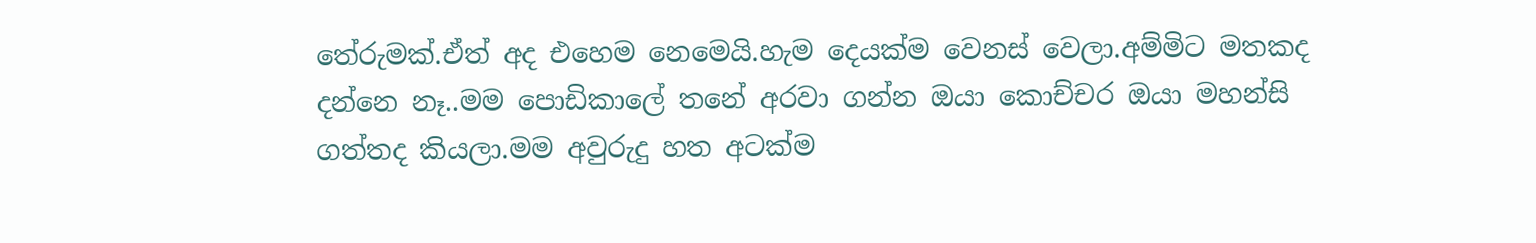තේරුමක්.ඒත් අද එහෙම නෙමෙයි.හැම දෙයක්ම වෙනස් වෙලා.අම්මිට මතකද දන්නෙ නෑ..මම පොඩිකාලේ තනේ අරවා ගන්න ඔයා කොච්චර ඔයා මහන්සි ගත්තද කියලා.මම අවුරුදු හත අටක්ම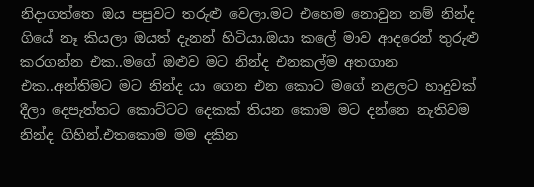නිදාගත්තෙ ඔය පපුවට තරුළු වෙලා.මට එහෙම නොවුන නම් නින්ද ගියේ නෑ කියලා ඔයත් දැනන් හිටියා.ඔයා කලේ මාව ආදරෙන් තුරුළු කරගන්න එක..මගේ ඔළුව ම‍ට නින්ද එනකල්ම අතගාන එක..අන්තිමට මට නින්ද යා ගෙන එන කොට මගේ නළලට හාදුවක් දීලා දෙපැත්තට කොට්ටට දෙකක් තියන කොම මට දන්නෙ නැතිවම නින්ද ගිහින්.එතකොම මම දකින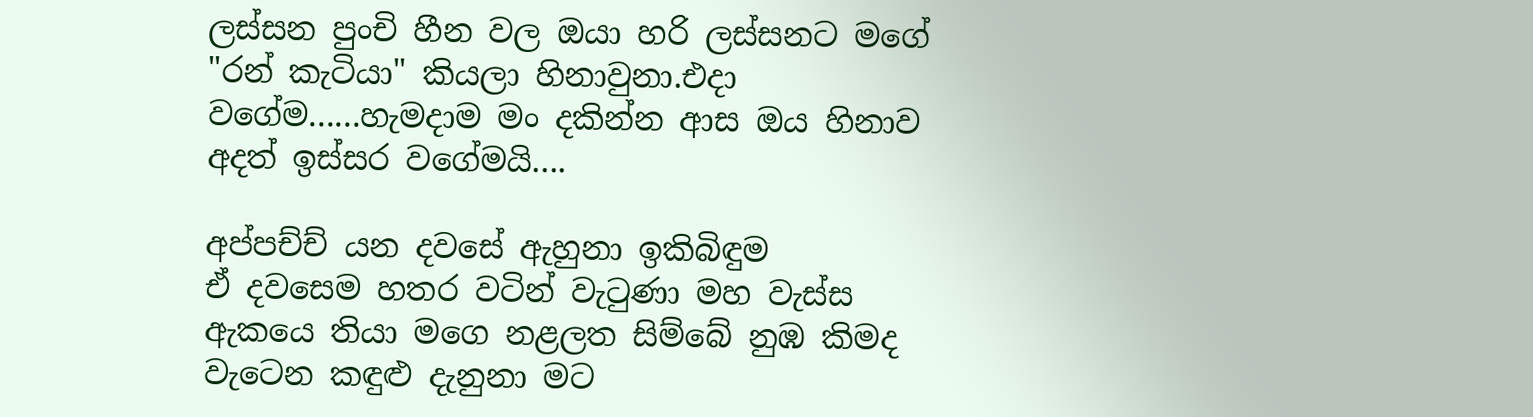ලස්සන පුංචි හීන වල ඔයා හරි ලස්සනට මගේ "රන් කැටියා" කියලා හිනාවුනා.එදා වගේම......හැමදාම මං දකින්න ආස ඔය හිනාව අදත් ඉස්සර වගේමයි....

අප්පච්ච් යන දවසේ ඇහුනා ඉකිබිඳුම
ඒ ද‍වසෙම හතර වටින් වැටුණා මහ වැස්ස
ඇකයෙ තියා මගෙ නළලත සිම්බේ නුඹ කිමද
වැටෙන කඳුළු දැනුනා මට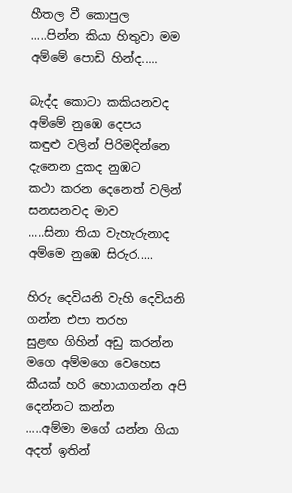හීතල වී කොපුල
.....පින්න කියා හිතුවා මම අම්මේ පොඩි හින්ද.....

බැද්ද කොටා කකියනවද අම්මේ නුඹෙ දෙපය
කඳුළු වලින් පිරිමදින්නෙ දැනෙන දුකද නුඹට
කථා කරන දෙනෙත් වලින් සනසනවද මාව
.....සිනා තියා වැහැරුනාද අම්මෙ නුඹෙ සිරුර.....

හිරු දෙවියනි වැහි දෙවියනි ගන්න එපා තරහ
සුළඟ ගිහින් අඩු කරන්න මගෙ අම්මගෙ වෙහෙස
කීයක් හරි හොයාගන්න අපි දෙන්නට කන්න
.....අම්මා මගේ යන්න ගියා අදත් ඉතින්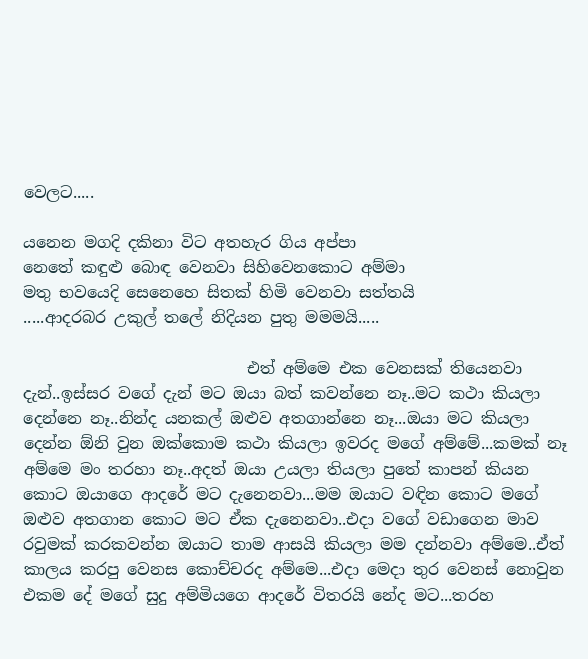වෙලට.....

යනෙන මගදි දකිනා විට අතහැර ගිය අප්පා
නෙතේ කඳුළු බොඳ වෙනවා සිහිවෙනකොට අම්මා
මතු භවයෙදි සෙනෙහෙ සිතක් හිමි වෙනවා සත්තයි
.....ආදරබර උකුල් තලේ නිදියන පුතු මමමයි.....

                            එත් අම්මෙ එක වෙනසක් තියෙනවා දැන්..ඉස්සර වගේ දැන් මට ඔයා බත් කවන්නෙ නෑ..මට කථා කියලා දෙන්නෙ නෑ..නින්ද යනකල් ඔළුව අතගාන්නෙ නෑ...ඔයා මට කියලා දෙන්න ඕනි වුන ඔක්කොම කථා කියලා ඉවරද මගේ අම්මේ...කමක් නෑ අම්මෙ මං තරහා නෑ..අදත් ඔයා උයලා තියලා පුතේ කාපන් කියන කොට ඔයාගෙ ආදරේ මට දැනෙනවා...මම ඔයාට වඳින කොට මගේ ඔළුව අතගාන කොට මට ඒක දැනෙනවා..එදා වගේ වඩාගෙන මාව රවුමක් කරකවන්න ඔයාට තාම ආසයි කියලා මම දන්නවා අම්මෙ..ඒත් කාලය කරපු වෙනස කොච්චරද අම්මෙ...එදා මෙදා තුර වෙනස් නොවුන එකම දේ මගේ සුදු අම්මියගෙ ආදරේ විතරයි නේද මට...තරහ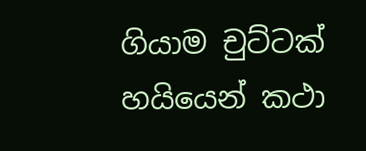ගියාම චුට්ටක් හයියෙන් කථා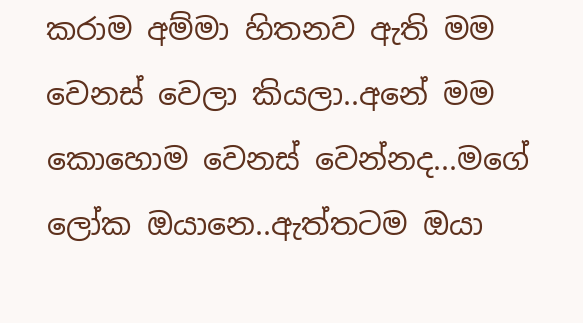කරාම අම්මා හිතනව ඇති මම වෙනස් වෙලා කියලා..අනේ මම කොහොම වෙනස් වෙන්නද...මගේ ලෝක ඔයානෙ..ඇත්තටම ඔයා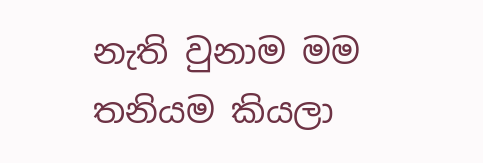නැති වුනාම මම තනියම කියලා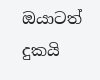ඔයාටත් දුකයි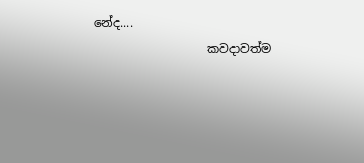නේද....
                   කවදාවත්ම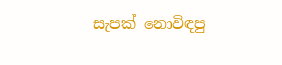සැපක් නොවිඳපු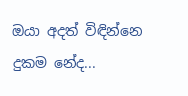ඔයා අදත් විඳින්නෙ දුකම නේද...